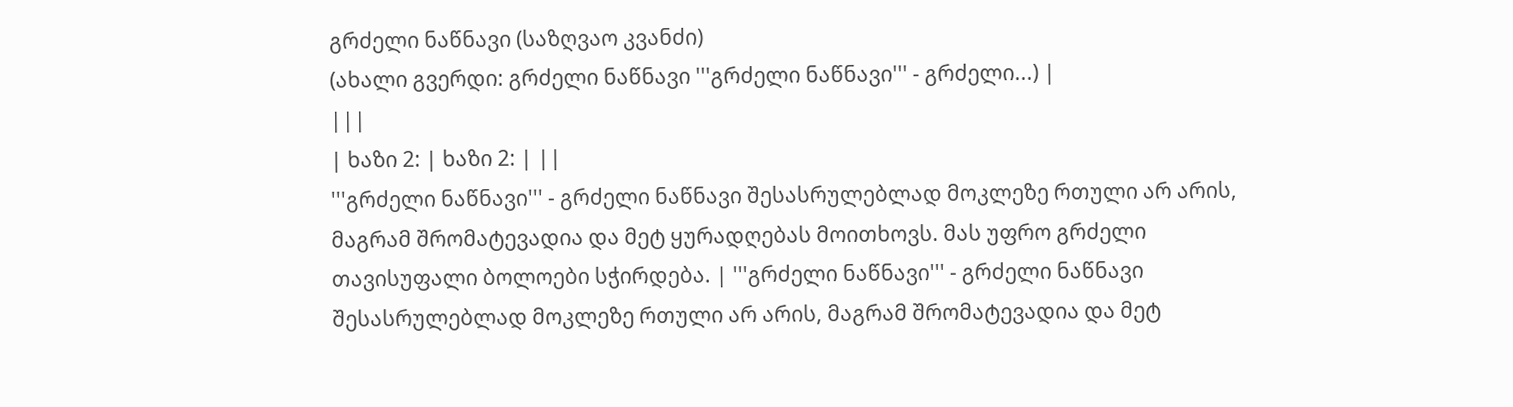გრძელი ნაწნავი (საზღვაო კვანძი)
(ახალი გვერდი: გრძელი ნაწნავი '''გრძელი ნაწნავი''' - გრძელი...) |
|||
| ხაზი 2: | ხაზი 2: | ||
'''გრძელი ნაწნავი''' - გრძელი ნაწნავი შესასრულებლად მოკლეზე რთული არ არის, მაგრამ შრომატევადია და მეტ ყურადღებას მოითხოვს. მას უფრო გრძელი თავისუფალი ბოლოები სჭირდება. | '''გრძელი ნაწნავი''' - გრძელი ნაწნავი შესასრულებლად მოკლეზე რთული არ არის, მაგრამ შრომატევადია და მეტ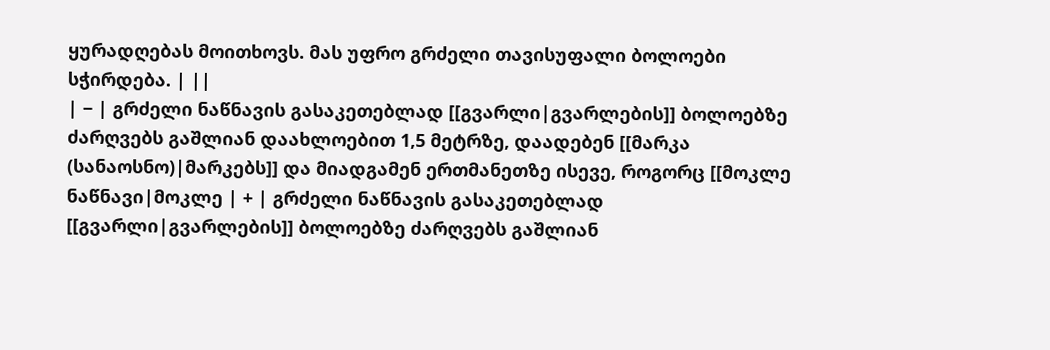ყურადღებას მოითხოვს. მას უფრო გრძელი თავისუფალი ბოლოები სჭირდება. | ||
| − | გრძელი ნაწნავის გასაკეთებლად [[გვარლი|გვარლების]] ბოლოებზე ძარღვებს გაშლიან დაახლოებით 1,5 მეტრზე, დაადებენ [[მარკა (სანაოსნო)|მარკებს]] და მიადგამენ ერთმანეთზე ისევე, როგორც [[მოკლე ნაწნავი|მოკლე | + | გრძელი ნაწნავის გასაკეთებლად [[გვარლი|გვარლების]] ბოლოებზე ძარღვებს გაშლიან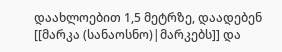დაახლოებით 1,5 მეტრზე, დაადებენ [[მარკა (სანაოსნო)|მარკებს]] და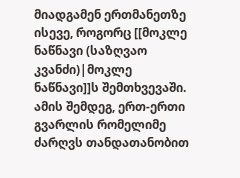მიადგამენ ერთმანეთზე ისევე, როგორც [[მოკლე ნაწნავი (საზღვაო კვანძი)|მოკლე ნაწნავი]]ს შემთხვევაში. ამის შემდეგ, ერთ-ერთი გვარლის რომელიმე ძარღვს თანდათანობით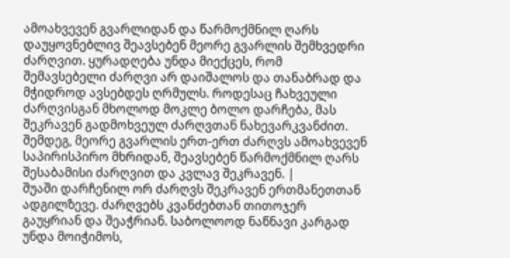ამოახვევენ გვარლიდან და წარმოქმნილ ღარს დაუყოვნებლივ შეავსებენ მეორე გვარლის შემხვედრი ძარღვით. ყურადღება უნდა მიექცეს, რომ შემავსებელი ძარღვი არ დაიშალოს და თანაბრად და მჭიდროდ ავსებდეს ღრმულს. როდესაც ჩახვეული ძარღვისგან მხოლოდ მოკლე ბოლო დარჩება, მას შეკრავენ გადმოხვეულ ძარღვთან ნახევარკვანძით. შემდეგ, მეორე გვარლის ერთ-ერთ ძარღვს ამოახვევენ საპირისპირო მხრიდან, შეავსებენ წარმოქმნილ ღარს შესაბამისი ძარღვით და კვლავ შეკრავენ. |
შუაში დარჩენილ ორ ძარღვს შეკრავენ ერთმანეთთან ადგილზევე. ძარღვებს კვანძებთან თითოჯერ გაუყრიან და შეაჭრიან. საბოლოოდ ნაწნავი კარგად უნდა მოიჭიმოს,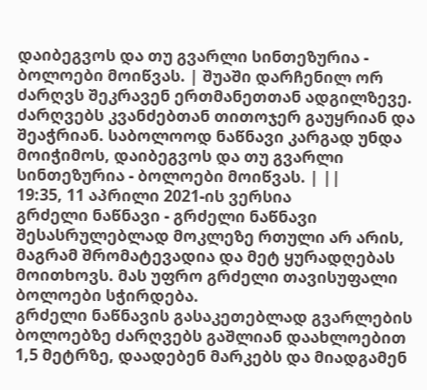დაიბეგვოს და თუ გვარლი სინთეზურია - ბოლოები მოიწვას. | შუაში დარჩენილ ორ ძარღვს შეკრავენ ერთმანეთთან ადგილზევე. ძარღვებს კვანძებთან თითოჯერ გაუყრიან და შეაჭრიან. საბოლოოდ ნაწნავი კარგად უნდა მოიჭიმოს, დაიბეგვოს და თუ გვარლი სინთეზურია - ბოლოები მოიწვას. | ||
19:35, 11 აპრილი 2021-ის ვერსია
გრძელი ნაწნავი - გრძელი ნაწნავი შესასრულებლად მოკლეზე რთული არ არის, მაგრამ შრომატევადია და მეტ ყურადღებას მოითხოვს. მას უფრო გრძელი თავისუფალი ბოლოები სჭირდება.
გრძელი ნაწნავის გასაკეთებლად გვარლების ბოლოებზე ძარღვებს გაშლიან დაახლოებით 1,5 მეტრზე, დაადებენ მარკებს და მიადგამენ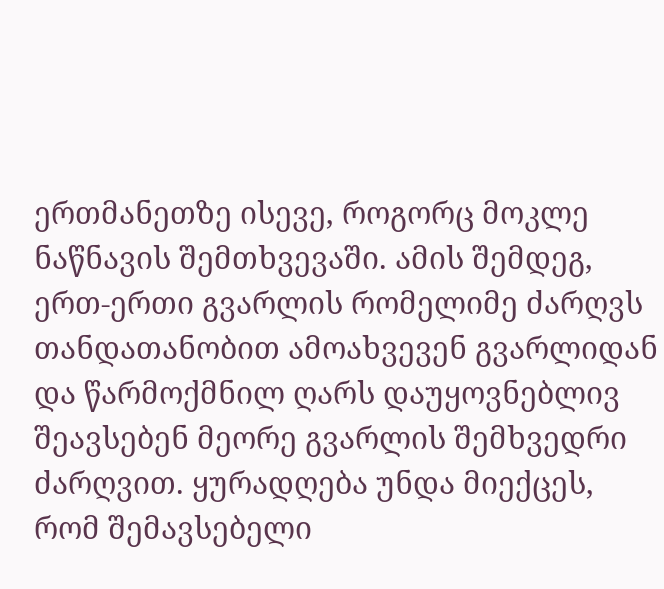ერთმანეთზე ისევე, როგორც მოკლე ნაწნავის შემთხვევაში. ამის შემდეგ, ერთ-ერთი გვარლის რომელიმე ძარღვს თანდათანობით ამოახვევენ გვარლიდან და წარმოქმნილ ღარს დაუყოვნებლივ შეავსებენ მეორე გვარლის შემხვედრი ძარღვით. ყურადღება უნდა მიექცეს, რომ შემავსებელი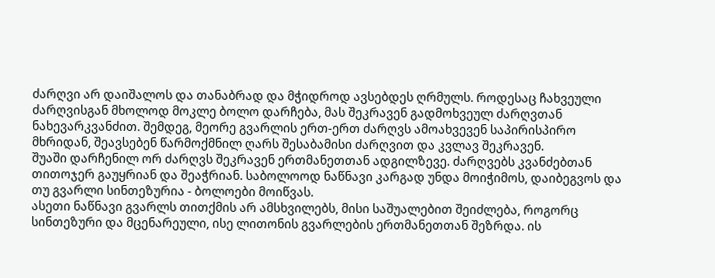ძარღვი არ დაიშალოს და თანაბრად და მჭიდროდ ავსებდეს ღრმულს. როდესაც ჩახვეული ძარღვისგან მხოლოდ მოკლე ბოლო დარჩება, მას შეკრავენ გადმოხვეულ ძარღვთან ნახევარკვანძით. შემდეგ, მეორე გვარლის ერთ-ერთ ძარღვს ამოახვევენ საპირისპირო მხრიდან, შეავსებენ წარმოქმნილ ღარს შესაბამისი ძარღვით და კვლავ შეკრავენ.
შუაში დარჩენილ ორ ძარღვს შეკრავენ ერთმანეთთან ადგილზევე. ძარღვებს კვანძებთან თითოჯერ გაუყრიან და შეაჭრიან. საბოლოოდ ნაწნავი კარგად უნდა მოიჭიმოს, დაიბეგვოს და თუ გვარლი სინთეზურია - ბოლოები მოიწვას.
ასეთი ნაწნავი გვარლს თითქმის არ ამსხვილებს, მისი საშუალებით შეიძლება, როგორც სინთეზური და მცენარეული, ისე ლითონის გვარლების ერთმანეთთან შეზრდა. ის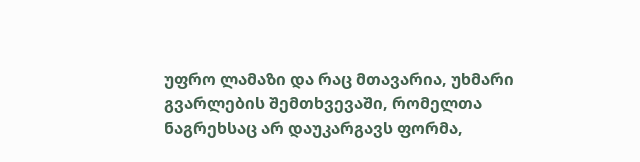უფრო ლამაზი და რაც მთავარია, უხმარი გვარლების შემთხვევაში, რომელთა ნაგრეხსაც არ დაუკარგავს ფორმა,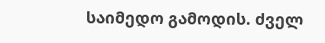საიმედო გამოდის. ძველ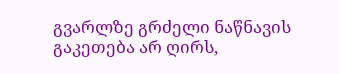გვარლზე გრძელი ნაწნავის გაკეთება არ ღირს,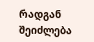რადგან შეიძლება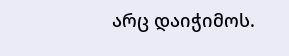არც დაიჭიმოს.